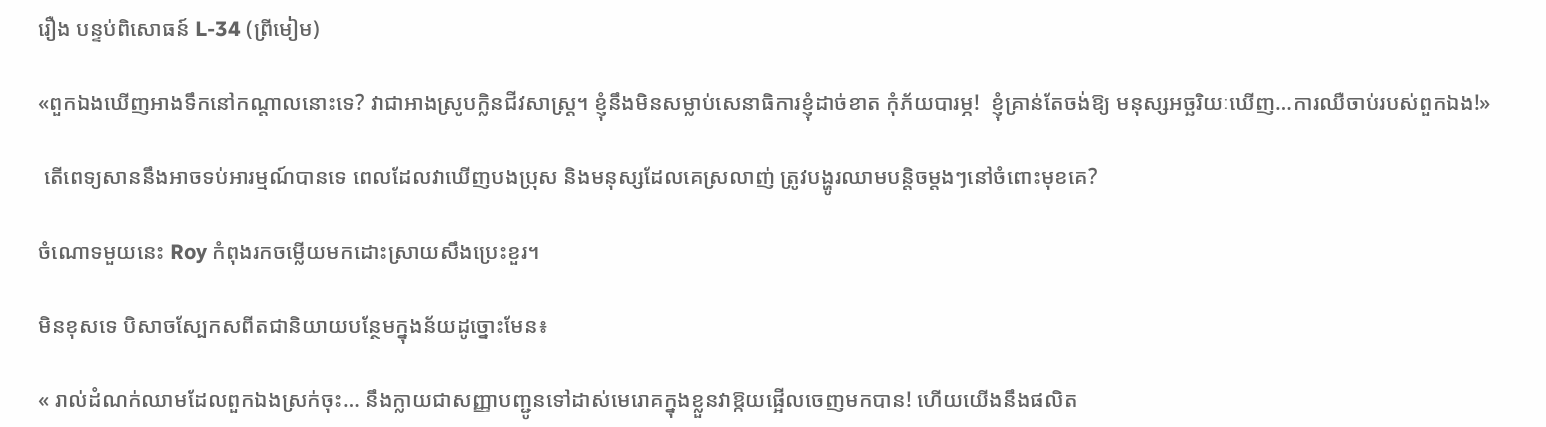រឿង បន្ទប់ពិសោធន៍ L-34 (ព្រីមៀម)

«ពួកឯងឃើញអាងទឹកនៅកណ្តាលនោះទេ? វាជាអាងស្រូបក្លិនជីវសាស្ត្រ។ ខ្ញុំនឹងមិនសម្លាប់សេនាធិការខ្ញុំដាច់ខាត កុំភ័យបារម្ភ!  ខ្ញុំគ្រាន់តែចង់ឱ្យ មនុស្សអច្ឆរិយៈឃើញ…ការឈឺចាប់របស់ពួកឯង!»

 តើពេទ្យសាននឹងអាចទប់អារម្មណ៍បានទេ ពេលដែលវាឃើញបងប្រុស និងមនុស្សដែលគេស្រលាញ់ ត្រូវបង្ហូរឈាមបន្តិចម្តងៗនៅចំពោះមុខគេ?

ចំណោទមួយនេះ Roy កំពុងរកចម្លើយមកដោះស្រាយសឹងប្រេះខួរ។

មិនខុសទេ បិសាចស្បែកសពីតជានិយាយបន្ថែមក្នុងន័យដូច្នោះមែន៖

« រាល់ដំណក់ឈាមដែលពួកឯងស្រក់ចុះ… នឹងក្លាយជាសញ្ញាបញ្ជូនទៅដាស់មេរោគក្នុងខ្លួនវាឱ្កយផ្អើលចេញមកបាន! ហើយយើងនឹងផលិត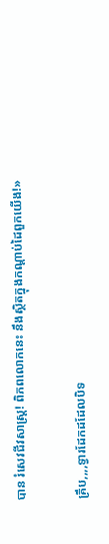បាន រំសេវជីវសាស្ត្រ! ពិភពលោកនេះ នឹងស្ថិតក្នុងកណ្តាប់ដៃពួកយើង!»

គ្រឹប,,,,ទ្វារដែកដដែលបិទ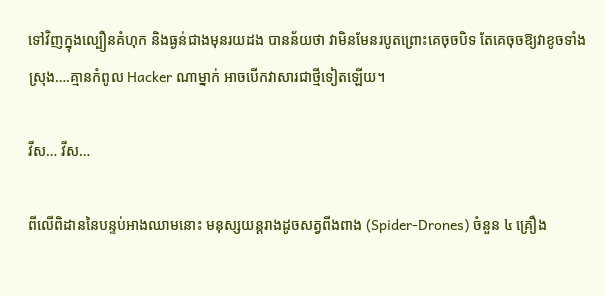ទៅវិញក្នុងល្បឿនគំហុក និងធ្ងន់ជាងមុនរយដង បានន័យថា វាមិនមែនរបូតព្រោះគេចុចបិទ តែគេចុចឱ្យវាខូចទាំងស្រុង….គ្មានកំពូល Hacker ណាម្នាក់ អាចបើកវាសារជាថ្មីទៀតឡើយ។

វីស… វីស…

ពីលើពិដាននៃបន្ទប់អាងឈាមនោះ មនុស្សយន្តរាងដូចសត្វពីងពាង (Spider-Drones) ចំនួន ៤ គ្រឿង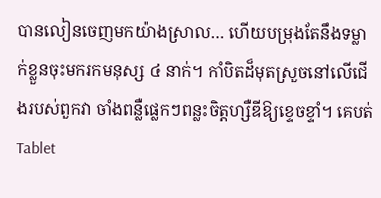បានលៀនចេញមកយ៉ាងស្រាល… ហើយបម្រុងតែនឹងទម្លាក់ខ្លួនចុះមករកមនុស្ស ៤ នាក់។ កាំបិតដ៏មុតស្រួចនៅលើជើងរបស់ពួកវា ចាំងពន្លឺផ្លេកៗពន្លះចិត្តហ្សឺឌីឱ្យខ្ទេចខ្ទាំ។ គេបត់ Tablet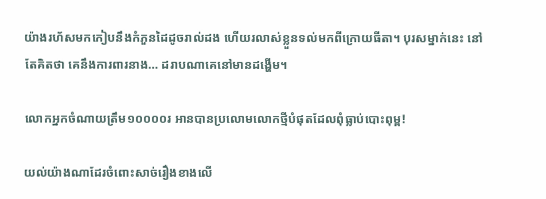យ៉ាងរហ័សមកកៀបនឹងកំភួនដៃដូចរាល់ដង ហើយរលាស់ខ្លួនទល់មកពីក្រោយធីតា។ បុរសម្នាក់នេះ នៅតែគិតថា គេនឹងការពារនាង… ដរាបណាគេនៅមានដង្ហើម។

លោកអ្នកចំណាយត្រឹម១០០០០រ អានបានប្រលោមលោកថ្មីបំផុតដែលពុំធ្លាប់បោះពុម្ព!

យល់យ៉ាងណាដែរចំពោះសាច់រឿងខាងលើ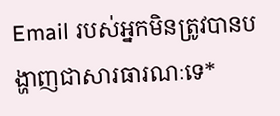Email របស់អ្នកមិនត្រូវបានបង្ហាញជាសារធារណៈទេ*